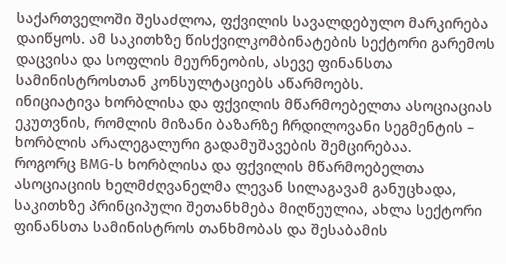საქართველოში შესაძლოა, ფქვილის სავალდებულო მარკირება დაიწყოს. ამ საკითხზე წისქვილკომბინატების სექტორი გარემოს დაცვისა და სოფლის მეურნეობის, ასევე ფინანსთა სამინისტროსთან კონსულტაციებს აწარმოებს.
ინიციატივა ხორბლისა და ფქვილის მწარმოებელთა ასოციაციას ეკუთვნის, რომლის მიზანი ბაზარზე ჩრდილოვანი სეგმენტის – ხორბლის არალეგალური გადამუშავების შემცირებაა.
როგორც BMG-ს ხორბლისა და ფქვილის მწარმოებელთა ასოციაციის ხელმძღვანელმა ლევან სილაგავამ განუცხადა, საკითხზე პრინციპული შეთანხმება მიღწეულია, ახლა სექტორი ფინანსთა სამინისტროს თანხმობას და შესაბამის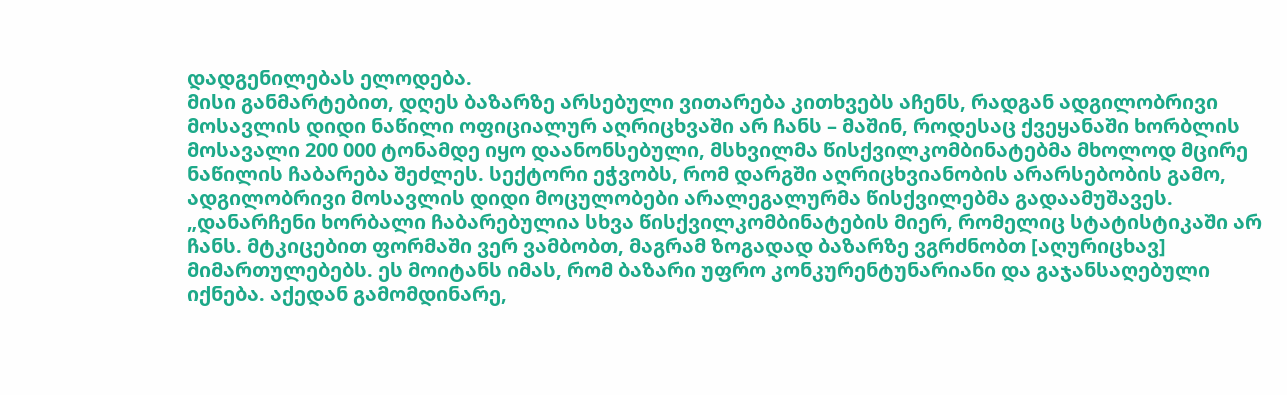დადგენილებას ელოდება.
მისი განმარტებით, დღეს ბაზარზე არსებული ვითარება კითხვებს აჩენს, რადგან ადგილობრივი მოსავლის დიდი ნაწილი ოფიციალურ აღრიცხვაში არ ჩანს – მაშინ, როდესაც ქვეყანაში ხორბლის მოსავალი 200 000 ტონამდე იყო დაანონსებული, მსხვილმა წისქვილკომბინატებმა მხოლოდ მცირე ნაწილის ჩაბარება შეძლეს. სექტორი ეჭვობს, რომ დარგში აღრიცხვიანობის არარსებობის გამო, ადგილობრივი მოსავლის დიდი მოცულობები არალეგალურმა წისქვილებმა გადაამუშავეს.
„დანარჩენი ხორბალი ჩაბარებულია სხვა წისქვილკომბინატების მიერ, რომელიც სტატისტიკაში არ ჩანს. მტკიცებით ფორმაში ვერ ვამბობთ, მაგრამ ზოგადად ბაზარზე ვგრძნობთ [აღურიცხავ] მიმართულებებს. ეს მოიტანს იმას, რომ ბაზარი უფრო კონკურენტუნარიანი და გაჯანსაღებული იქნება. აქედან გამომდინარე,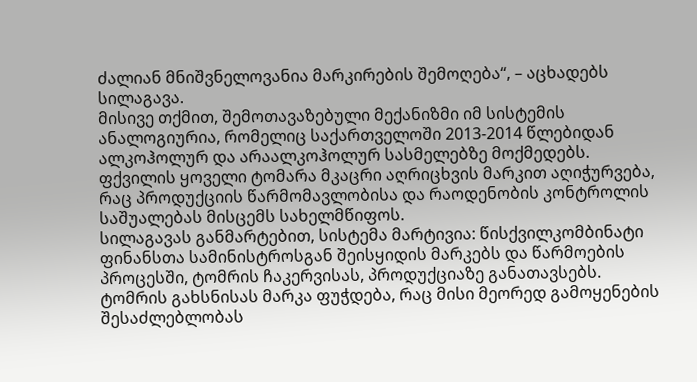ძალიან მნიშვნელოვანია მარკირების შემოღება“, – აცხადებს სილაგავა.
მისივე თქმით, შემოთავაზებული მექანიზმი იმ სისტემის ანალოგიურია, რომელიც საქართველოში 2013-2014 წლებიდან ალკოჰოლურ და არაალკოჰოლურ სასმელებზე მოქმედებს. ფქვილის ყოველი ტომარა მკაცრი აღრიცხვის მარკით აღიჭურვება, რაც პროდუქციის წარმომავლობისა და რაოდენობის კონტროლის საშუალებას მისცემს სახელმწიფოს.
სილაგავას განმარტებით, სისტემა მარტივია: წისქვილკომბინატი ფინანსთა სამინისტროსგან შეისყიდის მარკებს და წარმოების პროცესში, ტომრის ჩაკერვისას, პროდუქციაზე განათავსებს. ტომრის გახსნისას მარკა ფუჭდება, რაც მისი მეორედ გამოყენების შესაძლებლობას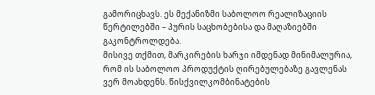გამორიცხავს. ეს მექანიზმი საბოლოო რეალიზაციის წერტილებში – პურის საცხობებისა და მაღაზიებში გაკონტროლდება.
მისივე თქმით, მარკირების ხარჯი იმდენად მინიმალურია, რომ ის საბოლოო პროდუქტის ღირებულებაზე გავლენას ვერ მოახდენს. წისქვილკომბინატების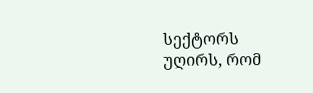სექტორს უღირს, რომ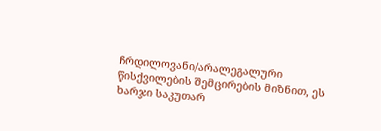ჩრდილოვანი/არალეგალური წისქვილების შემცირების მიზნით, ეს ხარჯი საკუთარ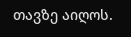თავზე აიღოს.